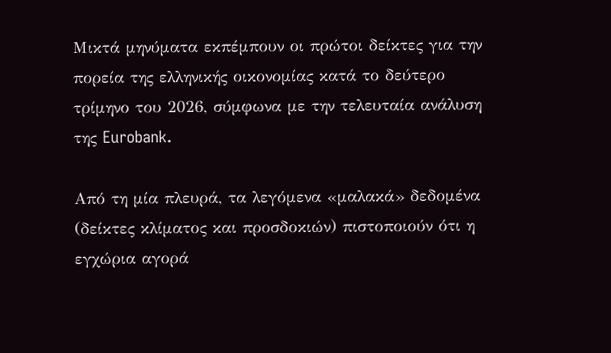Μικτά μηνύματα εκπέμπουν οι πρώτοι δείκτες για την πορεία της ελληνικής οικονομίας κατά το δεύτερο τρίμηνο του 2026, σύμφωνα με την τελευταία ανάλυση της Eurobank.

Από τη μία πλευρά, τα λεγόμενα «μαλακά» δεδομένα (δείκτες κλίματος και προσδοκιών) πιστοποιούν ότι η εγχώρια αγορά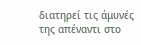διατηρεί τις άμυνές της απέναντι στο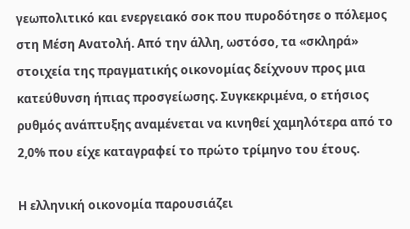γεωπολιτικό και ενεργειακό σοκ που πυροδότησε ο πόλεμος στη Μέση Ανατολή. Από την άλλη, ωστόσο, τα «σκληρά» στοιχεία της πραγματικής οικονομίας δείχνουν προς μια κατεύθυνση ήπιας προσγείωσης. Συγκεκριμένα, ο ετήσιος ρυθμός ανάπτυξης αναμένεται να κινηθεί χαμηλότερα από το 2,0% που είχε καταγραφεί το πρώτο τρίμηνο του έτους.

Η ελληνική οικονομία παρουσιάζει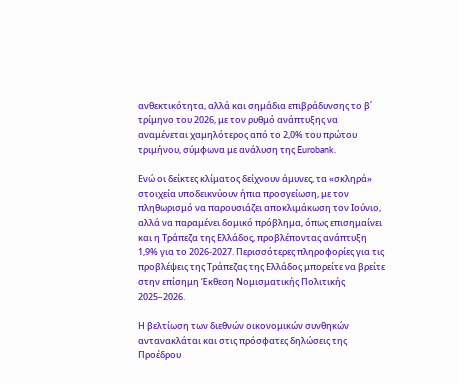ανθεκτικότητα, αλλά και σημάδια επιβράδυνσης το β΄ τρίμηνο του 2026, με τον ρυθμό ανάπτυξης να αναμένεται χαμηλότερος από το 2,0% του πρώτου τριμήνου, σύμφωνα με ανάλυση της Eurobank.

Ενώ οι δείκτες κλίματος δείχνουν άμυνες, τα «σκληρά» στοιχεία υποδεικνύουν ήπια προσγείωση, με τον πληθωρισμό να παρουσιάζει αποκλιμάκωση τον Ιούνιο, αλλά να παραμένει δομικό πρόβλημα, όπως επισημαίνει και η Τράπεζα της Ελλάδος, προβλέποντας ανάπτυξη 1,9% για το 2026-2027. Περισσότερες πληροφορίες για τις προβλέψεις της Τράπεζας της Ελλάδος μπορείτε να βρείτε στην επίσημη Έκθεση Νομισματικής Πολιτικής 2025–2026.

Η βελτίωση των διεθνών οικονομικών συνθηκών αντανακλάται και στις πρόσφατες δηλώσεις της Προέδρου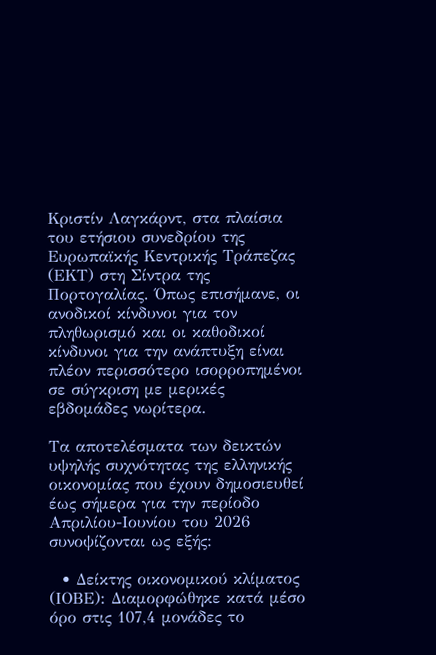Κριστίν Λαγκάρντ, στα πλαίσια του ετήσιου συνεδρίου της Ευρωπαϊκής Κεντρικής Τράπεζας (ΕΚΤ) στη Σίντρα της Πορτογαλίας. Όπως επισήμανε, οι ανοδικοί κίνδυνοι για τον πληθωρισμό και οι καθοδικοί κίνδυνοι για την ανάπτυξη είναι πλέον περισσότερο ισορροπημένοι σε σύγκριση με μερικές εβδομάδες νωρίτερα.

Τα αποτελέσματα των δεικτών υψηλής συχνότητας της ελληνικής οικονομίας που έχουν δημοσιευθεί έως σήμερα για την περίοδο Απριλίου-Ιουνίου του 2026 συνοψίζονται ως εξής:

  • Δείκτης οικονομικού κλίματος (ΙΟΒΕ): Διαμορφώθηκε κατά μέσο όρο στις 107,4 μονάδες το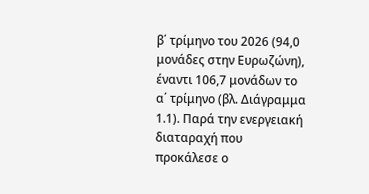β΄ τρίμηνο του 2026 (94,0 μονάδες στην Ευρωζώνη), έναντι 106,7 μονάδων το α΄ τρίμηνο (βλ. Διάγραμμα 1.1). Παρά την ενεργειακή διαταραχή που προκάλεσε ο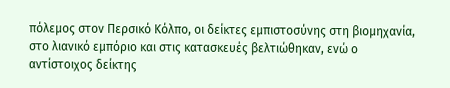πόλεμος στον Περσικό Κόλπο, οι δείκτες εμπιστοσύνης στη βιομηχανία, στο λιανικό εμπόριο και στις κατασκευές βελτιώθηκαν, ενώ ο αντίστοιχος δείκτης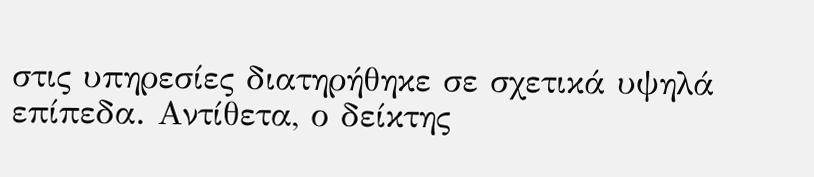στις υπηρεσίες διατηρήθηκε σε σχετικά υψηλά επίπεδα. Αντίθετα, ο δείκτης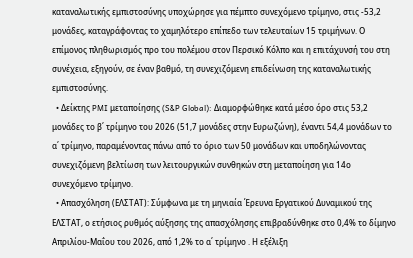καταναλωτικής εμπιστοσύνης υποχώρησε για πέμπτο συνεχόμενο τρίμηνο, στις -53,2 μονάδες, καταγράφοντας το χαμηλότερο επίπεδο των τελευταίων 15 τριμήνων. Ο επίμονος πληθωρισμός προ του πολέμου στον Περσικό Κόλπο και η επιτάχυνσή του στη συνέχεια, εξηγούν, σε έναν βαθμό, τη συνεχιζόμενη επιδείνωση της καταναλωτικής εμπιστοσύνης.
  • Δείκτης PMI μεταποίησης (S&P Global): Διαμορφώθηκε κατά μέσο όρο στις 53,2 μονάδες το β΄ τρίμηνο του 2026 (51,7 μονάδες στην Ευρωζώνη), έναντι 54,4 μονάδων το α΄ τρίμηνο, παραμένοντας πάνω από το όριο των 50 μονάδων και υποδηλώνοντας συνεχιζόμενη βελτίωση των λειτουργικών συνθηκών στη μεταποίηση για 14ο συνεχόμενο τρίμηνο.
  • Απασχόληση (ΕΛΣΤΑΤ): Σύμφωνα με τη μηνιαία Έρευνα Εργατικού Δυναμικού της ΕΛΣΤΑΤ, ο ετήσιος ρυθμός αύξησης της απασχόλησης επιβραδύνθηκε στο 0,4% το δίμηνο Απριλίου-Μαΐου του 2026, από 1,2% το α΄ τρίμηνο . Η εξέλιξη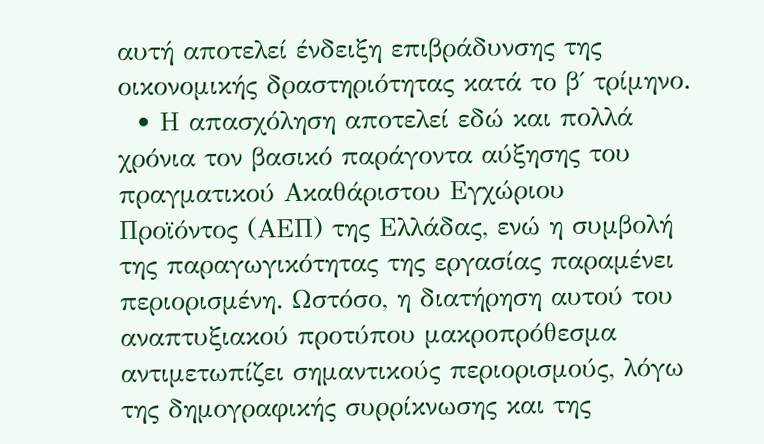αυτή αποτελεί ένδειξη επιβράδυνσης της οικονομικής δραστηριότητας κατά το β΄ τρίμηνο.
  • Η απασχόληση αποτελεί εδώ και πολλά χρόνια τον βασικό παράγοντα αύξησης του πραγματικού Ακαθάριστου Εγχώριου Προϊόντος (ΑΕΠ) της Ελλάδας, ενώ η συμβολή της παραγωγικότητας της εργασίας παραμένει περιορισμένη. Ωστόσο, η διατήρηση αυτού του αναπτυξιακού προτύπου μακροπρόθεσμα αντιμετωπίζει σημαντικούς περιορισμούς, λόγω της δημογραφικής συρρίκνωσης και της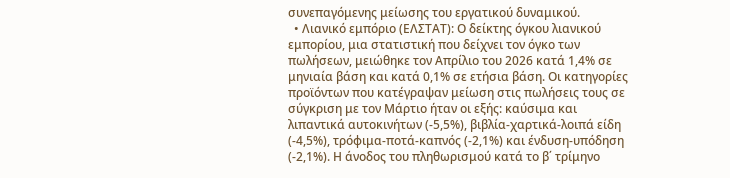συνεπαγόμενης μείωσης του εργατικού δυναμικού.
  • Λιανικό εμπόριο (ΕΛΣΤΑΤ): Ο δείκτης όγκου λιανικού εμπορίου, μια στατιστική που δείχνει τον όγκο των πωλήσεων, μειώθηκε τον Απρίλιο του 2026 κατά 1,4% σε μηνιαία βάση και κατά 0,1% σε ετήσια βάση. Οι κατηγορίες προϊόντων που κατέγραψαν μείωση στις πωλήσεις τους σε σύγκριση με τον Μάρτιο ήταν οι εξής: καύσιμα και λιπαντικά αυτοκινήτων (-5,5%), βιβλία-χαρτικά-λοιπά είδη (-4,5%), τρόφιμα-ποτά-καπνός (-2,1%) και ένδυση-υπόδηση (-2,1%). Η άνοδος του πληθωρισμού κατά το β΄ τρίμηνο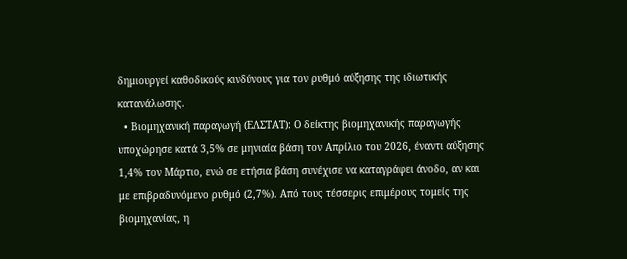δημιουργεί καθοδικούς κινδύνους για τον ρυθμό αύξησης της ιδιωτικής κατανάλωσης.
  • Βιομηχανική παραγωγή (ΕΛΣΤΑΤ): Ο δείκτης βιομηχανικής παραγωγής υποχώρησε κατά 3,5% σε μηνιαία βάση τον Απρίλιο του 2026, έναντι αύξησης 1,4% τον Μάρτιο, ενώ σε ετήσια βάση συνέχισε να καταγράφει άνοδο, αν και με επιβραδυνόμενο ρυθμό (2,7%). Από τους τέσσερις επιμέρους τομείς της βιομηχανίας, η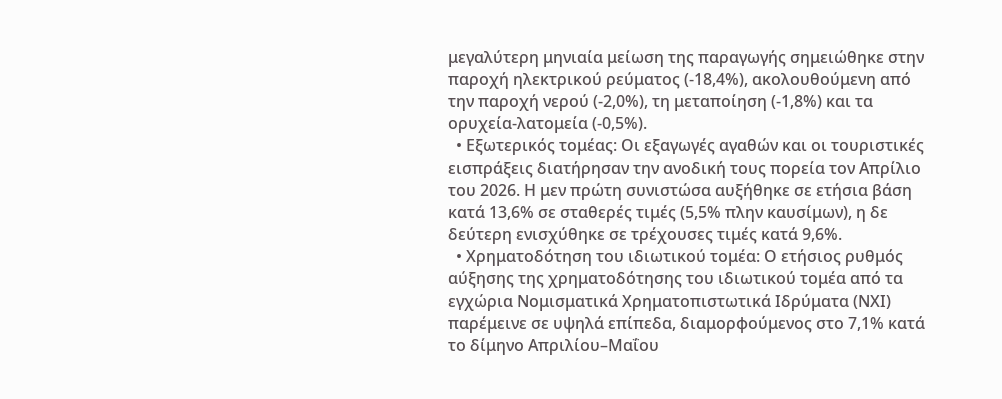μεγαλύτερη μηνιαία μείωση της παραγωγής σημειώθηκε στην παροχή ηλεκτρικού ρεύματος (-18,4%), ακολουθούμενη από την παροχή νερού (-2,0%), τη μεταποίηση (-1,8%) και τα ορυχεία-λατομεία (-0,5%).
  • Εξωτερικός τομέας: Οι εξαγωγές αγαθών και οι τουριστικές εισπράξεις διατήρησαν την ανοδική τους πορεία τον Απρίλιο του 2026. Η μεν πρώτη συνιστώσα αυξήθηκε σε ετήσια βάση κατά 13,6% σε σταθερές τιμές (5,5% πλην καυσίμων), η δε δεύτερη ενισχύθηκε σε τρέχουσες τιμές κατά 9,6%.
  • Χρηματοδότηση του ιδιωτικού τομέα: Ο ετήσιος ρυθμός αύξησης της χρηματοδότησης του ιδιωτικού τομέα από τα εγχώρια Νομισματικά Χρηματοπιστωτικά Ιδρύματα (ΝΧΙ) παρέμεινε σε υψηλά επίπεδα, διαμορφούμενος στο 7,1% κατά το δίμηνο Απριλίου–Μαΐου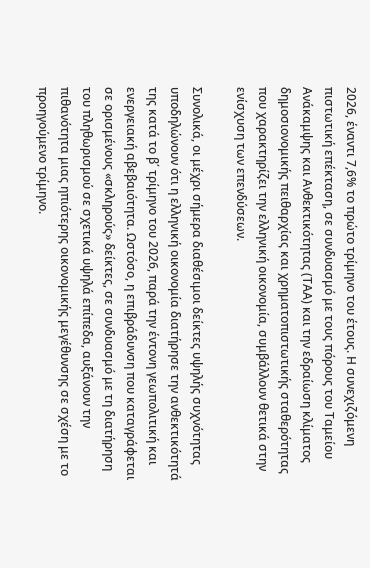2026, έναντι 7,6% το πρώτο τρίμηνο του έτους. Η συνεχιζόμενη πιστωτική επέκταση, σε συνδυασμό με τους πόρους του Ταμείου Ανάκαμψης και Ανθεκτικότητας (ΤΑΑ) και την εδραίωση κλίματος δημοσιονομικής πειθαρχίας και χρηματοπιστωτικής σταθερότητας που χαρακτηρίζει την ελληνική οικονομία, συμβάλλουν θετικά στην ενίσχυση των επενδύσεων.

Συνολικά, οι μέχρι σήμερα διαθέσιμοι δείκτες υψηλής συχνότητας υποδηλώνουν ότι η ελληνική οικονομία διατήρησε την ανθεκτικότητά της κατά το β΄ τρίμηνο του 2026, παρά την έντονη γεωπολιτική και ενεργειακή αβεβαιότητα. Ωστόσο, η επιβράδυνση που καταγράφεται σε ορισμένους «σκληρούς» δείκτες, σε συνδυασμό με τη διατήρηση του πληθωρισμού σε σχετικά υψηλά επίπεδα, αυξάνουν την πιθανότητα μιας ηπιότερης οικονομικής μεγέθυνσης σε σχέση με το προηγούμενο τρίμηνο.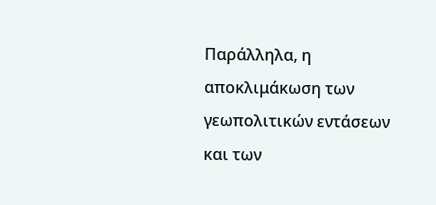Παράλληλα, η αποκλιμάκωση των γεωπολιτικών εντάσεων και των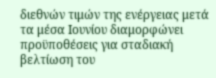διεθνών τιμών της ενέργειας μετά τα μέσα Ιουνίου διαμορφώνει προϋποθέσεις για σταδιακή βελτίωση του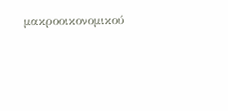μακροοικονομικού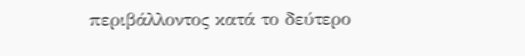περιβάλλοντος κατά το δεύτερο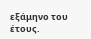εξάμηνο του έτους.